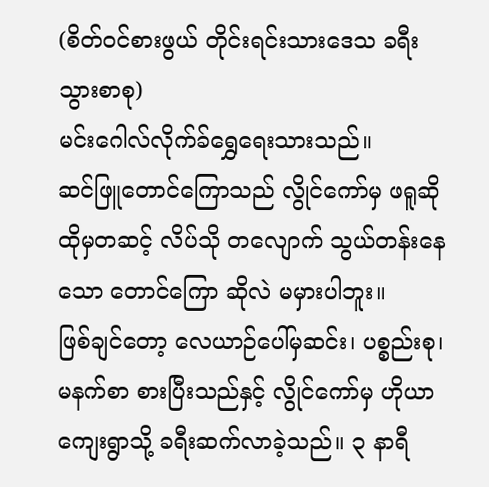(စိတ်ဝင်စားဖွယ် တိုင်းရင်းသားဒေသ ခရီးသွားစာစု)
မင်းဂေါလ်လိုက်ခ်ရွှေရေးသားသည်။
ဆင်ဖြူတောင်ကြောသည် လွိုင်ကော်မှ ဖရူဆို ထိုမှတဆင့် လိပ်သို တလျောက် သွယ်တန်းနေသော တောင်ကြော ဆိုလဲ မမှားပါဘူး။
ဖြစ်ချင်တော့ လေယာဉ်ပေါ်မှဆင်း၊ ပစ္စည်းစု၊ မနက်စာ စားပြီးသည်နှင့် လွိုင်ကော်မှ ဟိုယာကျေးရွာသို့ ခရီးဆက်လာခဲ့သည်။ ၃ နာရီ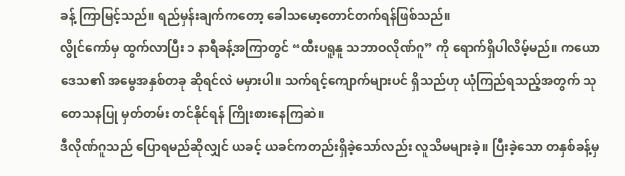ခန့် ကြာမြင့်သည်။ ရည်မှန်းချက်ကတော့ ခေါသမော့တောင်တက်ရန်ဖြစ်သည်။
လွိုင်ကော်မှ ထွက်လာပြီး ၁ နာရီခန့်အကြာတွင် “ထီးပရူနူ သဘာဝလိုဏ်ဂူ” ကို ရောက်ရှိပါလိမ့်မည်။ ကယောဒေသ၏ အမွေအနှစ်တခု ဆိုရင်လဲ မမှားပါ။ သက်ရင့်ကျောက်များပင် ရှိသည်ဟု ယုံကြည်ရသည့်အတွက် သုတေသနပြု မှတ်တမ်း တင်နိုင်ရန် ကြိုးစားနေကြဆဲ။
ဒီလိုဏ်ဂူသည် ပြောရမည်ဆိုလျှင် ယခင့် ယခင်ကတည်းရှိခဲ့သော်လည်း လူသိမများခဲ့။ ပြီးခဲ့သော တနှစ်ခန့်မှ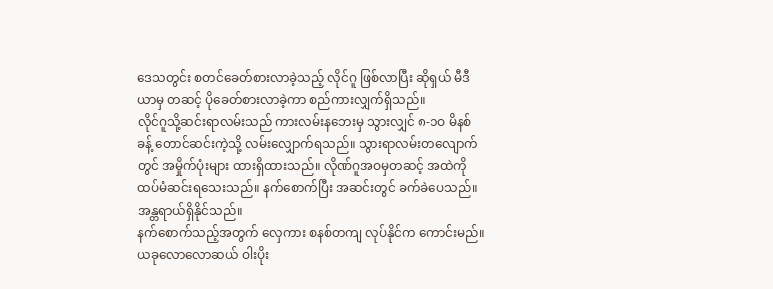ဒေသတွင်း စတင်ခေတ်စားလာခဲ့သည့် လိုင်ဂူ ဖြစ်လာပြီး ဆိုရှယ် မီဒီယာမှ တဆင့် ပိုခေတ်စားလာခဲ့ကာ စည်ကားလျှက်ရှိသည်။
လိုင်ဂူသို့ဆင်းရာလမ်းသည် ကားလမ်းနဘေးမှ သွားလျှင် ၈-၁ဝ မိနစ်ခန့် တောင်ဆင်းကဲ့သို့ လမ်းလျှောက်ရသည်။ သွားရာလမ်းတလျောက်တွင် အမှိုက်ပုံးများ ထားရှိထားသည်။ လိုဏ်ဂူအဝမှတဆင့် အထဲကို ထပ်မံဆင်းရသေးသည်။ နက်စောက်ပြီး အဆင်းတွင် ခက်ခဲပေသည်။ အန္တရာယ်ရှိနိုင်သည်။
နက်စောက်သည့်အတွက် လှေကား စနစ်တကျ လုပ်နိုင်က ကောင်းမည်။ ယခုလောလောဆယ် ဝါးပိုး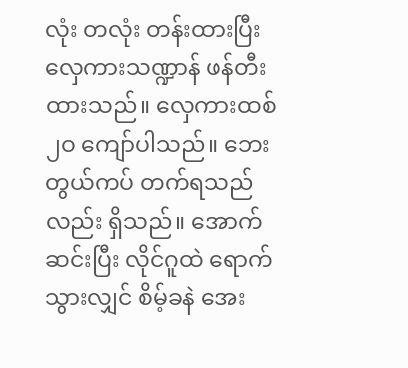လုံး တလုံး တန်းထားပြီး လှေကားသဏ္ဍာန် ဖန်တီးထားသည်။ လှေကားထစ် ၂ဝ ကျော်ပါသည်။ ဘေးတွယ်ကပ် တက်ရသည်လည်း ရှိသည်။ အောက်ဆင်းပြီး လိုင်ဂူထဲ ရောက်သွားလျှင် စိမ့်ခနဲ အေး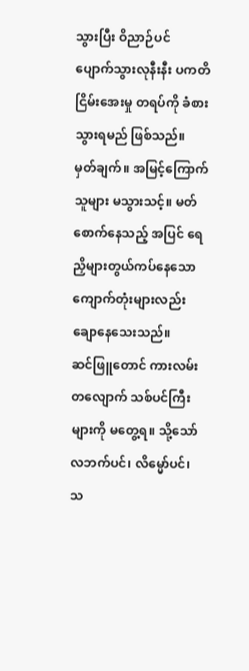သွားပြီး ဝိညာဉ်ပင် ပျောက်သွားလုနီးနီး ပကတိ ငြိမ်းအေးမှု တရပ်ကို ခံစားသွားရမည် ဖြစ်သည်။
မှတ်ချက်။ အမြင့်ကြောက်သူများ မသွားသင့်။ မတ်စောက်နေသည့် အပြင် ရေညှိများတွယ်ကပ်နေသော ကျောက်တုံးများလည်း ချောနေသေးသည်။
ဆင်ဖြူတောင် ကားလမ်းတလျောက် သစ်ပင်ကြီးများကို မတွေ့ရ။ သို့သော် လဘက်ပင်၊ လိမ္မော်ပင်၊ သ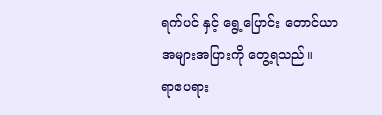ရက်ပင် နှင့် ရွေ့ပြောင်း တောင်ယာ အများအပြားကို တွေ့ရသည်။
ရာဧပရား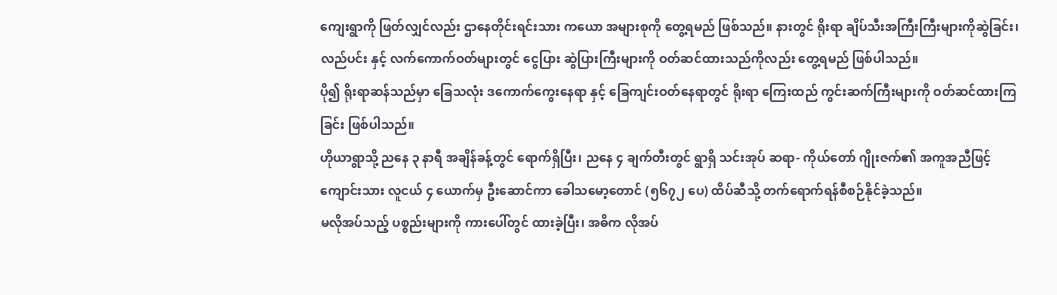ကျေးရွာကို ဖြတ်လျှင်လည်း ဌာနေတိုင်းရင်းသား ကယော အများစုကို တွေ့ရမည် ဖြစ်သည်။ နားတွင် ရိုးရာ ချိပ်သီးအကြီးကြီးများကိုဆွဲခြင်း၊ လည်ပင်း နှင့် လက်ကောက်ဝတ်များတွင် ငွေပြား ဆွဲပြားကြီးများကို ဝတ်ဆင်ထားသည်ကိုလည်း တွေ့ရမည် ဖြစ်ပါသည်။
ပို၍ ရိုးရာဆန်သည်မှာ ခြေသလုံး ဒကောက်ကွေးနေရာ နှင့် ခြေကျင်းဝတ်နေရာတွင် ရိုးရာ ကြေးထည် ကွင်းဆက်ကြီးများကို ဝတ်ဆင်ထားကြခြင်း ဖြစ်ပါသည်။
ဟိုယာရွာသို့ ညနေ ၃ နာရီ အချိန်ခန့်တွင် ရောက်ရှိပြီး၊ ညနေ ၄ ချက်တီးတွင် ရွာရှိ သင်းအုပ် ဆရာ- ကိုယ်တော် ဂျိုးဇက်၏ အကူအညီဖြင့် ကျောင်းသား လူငယ် ၄ ယောက်မှ ဦးဆောင်ကာ ခေါသမော့တောင် (၅၆၇၂ ပေ) ထိပ်ဆီသို့ တက်ရောက်ရန်စီစဉ်နိုင်ခဲ့သည်။
မလိုအပ်သည့် ပစ္စည်းများကို ကားပေါ်တွင် ထားခဲ့ပြီး၊ အဓိက လိုအပ်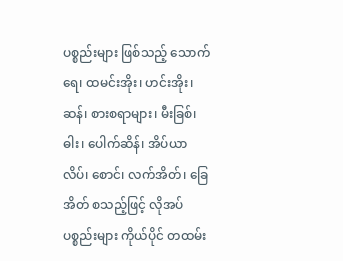ပစ္စည်းများ ဖြစ်သည့် သောက်ရေ၊ ထမင်းအိုး၊ ဟင်းအိုး၊ ဆန်၊ စားစရာများ၊ မီးခြစ်၊ ဓါး၊ ပေါက်ဆိန်၊ အိပ်ယာလိပ်၊ စောင်၊ လက်အိတ်၊ ခြေအိတ် စသည့်ဖြင့် လိုအပ်ပစ္စည်းများ ကိုယ်ပိုင် တထမ်း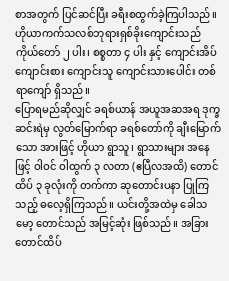စာအတွက် ပြင်ဆင်ပြီး ခရီးစထွက်ခဲ့ကြပါသည်။
ဟိုယာကက်သလစ်ဘုရားရှစ်ခိုးကျောင်းသည် ကိုယ်တော် ၂ ပါး၊ စစ္စတာ ၄ ပါး နှင့် ကျောင်းအိပ်ကျောင်းစား ကျောင်းသူ ကျောင်းသားပေါင်း တစ်ရာကျော် ရှိသည်။
ပြောရမည်ဆိုလျှင် ခရစ်ယာန် အယူအဆအရ ဒုက္ခဆင်းရဲမှ လွတ်မြောက်ရာ ခရစ်တော်ကို ချီးမြောက်သော အားဖြင့် ဟိုယာ ရွာသူ၊ ရွာသားများ အနေဖြင့် ဝါဝင် ဝါထွက် ၃ လတာ (ဧပြီလအထိ) တောင်ထိပ် ၃ ခုလုံးကို တက်ကာ ဆုတောင်းပနာ ပြုကြသည့် ဓလေ့ရှိကြသည်။ ယင်းတို့အထဲမှ ခေါသမော့ တောင်သည် အမြင့်ဆုံး ဖြစ်သည်။ အခြားတောင်ထိပ်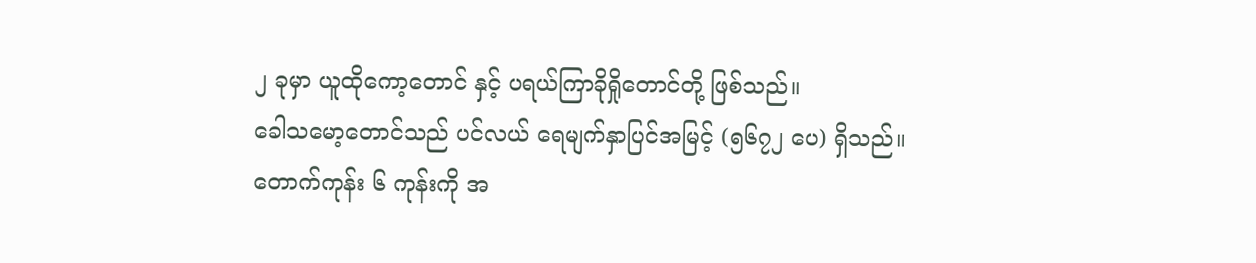၂ ခုမှာ ယူထိုကော့တောင် နှင့် ပရယ်ကြာခိုရှိုတောင်တို့ ဖြစ်သည်။
ခေါသမော့တောင်သည် ပင်လယ် ရေမျက်နှာပြင်အမြင့် (၅၆၇၂ ပေ) ရှိသည်။ တောက်ကုန်း ၆ ကုန်းကို အ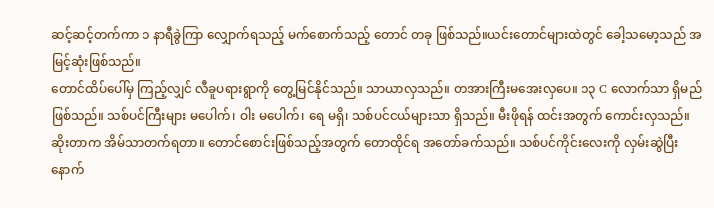ဆင့်ဆင့်တက်ကာ ၁ နာရီခွဲကြာ လျှောက်ရသည့် မက်စောက်သည့် တောင် တခု ဖြစ်သည်။ယင်းတောင်များထဲတွင် ခေါ့သမော့သည် အမြင့်ဆုံးဖြစ်သည်။
တောင်ထိပ်ပေါ်မှ ကြည့်လျှင် လီခူပရားရွာကို တွေ့မြင်နိုင်သည်။ သာယာလှသည်။ တအားကြီးမအေးလှပေ။ ၁၃ C လောက်သာ ရှိမည် ဖြစ်သည်။ သစ်ပင်ကြီးများ မပေါက်၊ ဝါး မပေါက်၊ ရေ မရှိ၊ သစ်ပင်ငယ်များသာ ရှိသည်။ မီးဖိုရန် ထင်းအတွက် ကောင်းလှသည်။
ဆိုးတာက အိမ်သာတက်ရတာ။ တောင်စောင်းဖြစ်သည့်အတွက် တောထိုင်ရ အတော်ခက်သည်။ သစ်ပင်ကိုင်းလေးကို လှမ်းဆွဲပြီး နောက်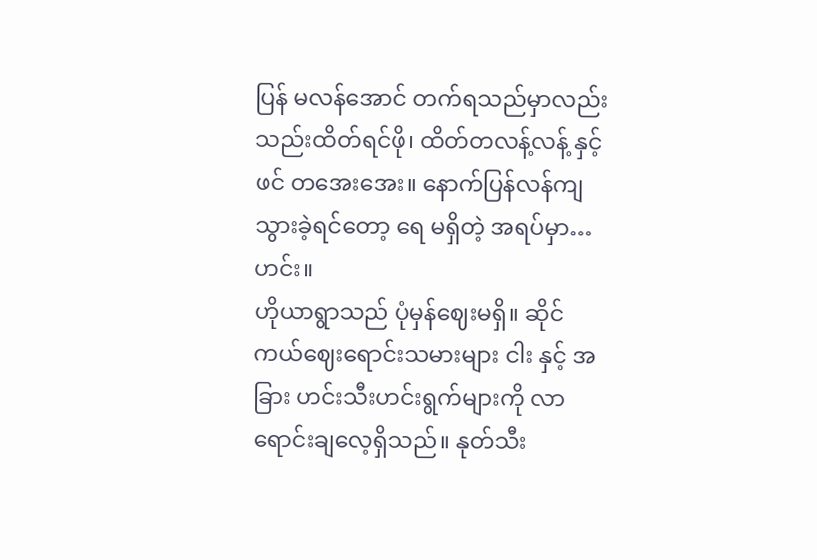ပြန် မလန်အောင် တက်ရသည်မှာလည်း သည်းထိတ်ရင်ဖို၊ ထိတ်တလန့်လန့် နှင့် ဖင် တအေးအေး။ နောက်ပြန်လန်ကျသွားခဲ့ရင်တော့ ရေ မရှိတဲ့ အရပ်မှာ… ဟင်း။
ဟိုယာရွာသည် ပုံမှန်ဈေးမရှိ။ ဆိုင်ကယ်ဈေးရောင်းသမားများ ငါး နှင့် အခြား ဟင်းသီးဟင်းရွက်များကို လာရောင်းချလေ့ရှိသည်။ နုတ်သီး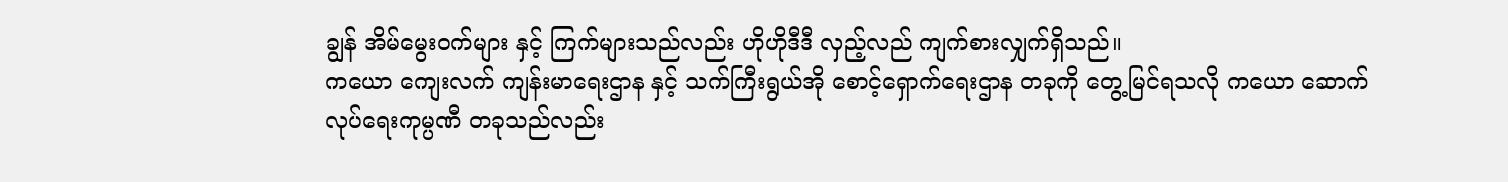ချွန် အိမ်မွေးဝက်များ နှင့် ကြက်များသည်လည်း ဟိုဟိုဒီဒီ လှည့်လည် ကျက်စားလျှက်ရှိသည်။
ကယော ကျေးလက် ကျန်းမာရေးဌာန နှင့် သက်ကြီးရွယ်အို စောင့်ရှောက်ရေးဌာန တခုကို တွေ့မြင်ရသလို ကယော ဆောက်လုပ်ရေးကုမ္ပဏီ တခုသည်လည်း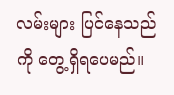လမ်းများ ပြင်နေသည်ကို တွေ့ရှိရပေမည်။